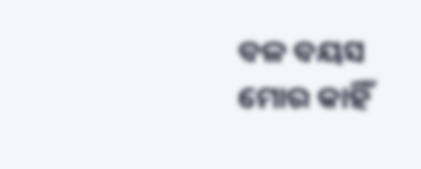ବଳ ବୟସ ମୋର କାହିଁ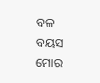ବଳ ବୟସ ମୋର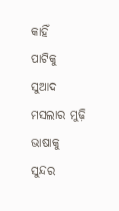କାହିଁ
ପାଟିକୁ ସୁଆଦ ମସଲାର ମୁଢ଼ି
ଭାଷାକୁ ସୁନ୍ଦର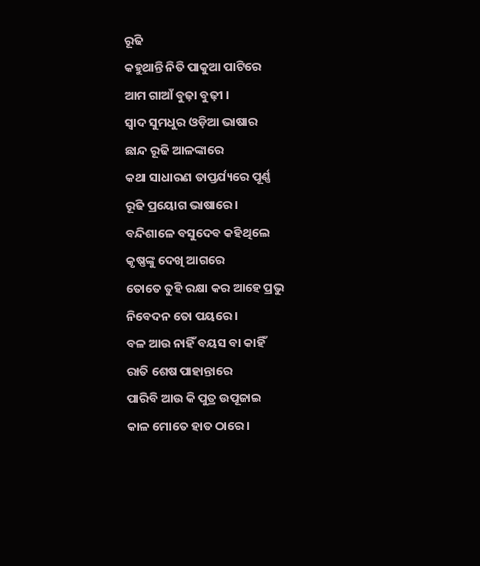ରୂଢି
କହୁଥାନ୍ତି ନିତି ପାକୁଆ ପାଟିରେ
ଆମ ଗାଆଁ ବୁଢ଼ା ବୁଢ଼ୀ ।
ସ୍ଵାଦ ସୁମଧୁର ଓଡ଼ିଆ ଭାଷାର
ଛାନ୍ଦ ରୂଢି ଆଳଙ୍କାରେ
କଥା ସାଧାରଣ ତାପ୍ତର୍ଯ୍ୟରେ ପୂର୍ଣ୍ଣ
ରୂଢି ପ୍ରୟୋଗ ଭାଷାରେ ।
ବନ୍ଦିଶାଳେ ବସୁଦେବ କହିଥିଲେ
କୃଷ୍ଣଙ୍କୁ ଦେଖି ଆଗରେ
ତୋତେ ତୁହି ରକ୍ଷା କର ଆହେ ପ୍ରଭୁ
ନିବେଦନ ତୋ ପୟରେ ।
ବଳ ଆଉ ନାହିଁ ବୟସ ବା କାହିଁ
ରାତି ଶେଷ ପାହାନ୍ତାରେ
ପାରିବି ଆଉ କି ପୁତ୍ର ଉପୂଜାଇ
କାଳ ମୋତେ ହାତ ଠାରେ ।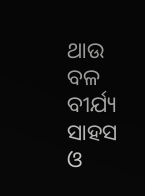ଥାଉ ବଳ ବୀର୍ଯ୍ୟ ସାହସ ଓ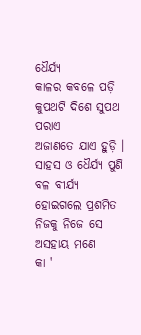ଧୈର୍ଯ୍ୟ
କାଳର କବଳେ ପଡ଼ି
କୁପଥଟି ଦିଶେ ସୁପଥ ପରାଏ
ଅଜାଣତେ ଯାଏ ହୁଡ଼ି ।
ସାହସ ଓ ଧୈର୍ଯ୍ୟ ପୁଣି ବଳ ବୀର୍ଯ୍ୟ
ହୋଇଗଲେ ପ୍ରଶମିତ
ନିଜକୁ ନିଜେ ସେ ଅସହାୟ ମଣେ
କା '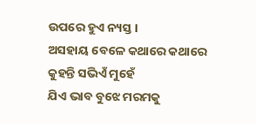ଉପରେ ହୁଏ ନ୍ୟସ୍ତ ।
ଅସହାୟ ବେଳେ କଥାରେ କଥାରେ
କୁହନ୍ତି ସଭିଏଁ ମୁହେଁ
ଯିଏ ଭାବ ବୁଝେ ମରମକୁ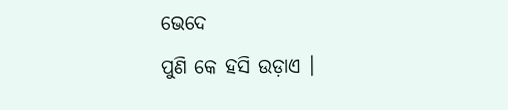ଭେଦେ
ପୁଣି କେ ହସି ଉଡ଼ାଏ ।